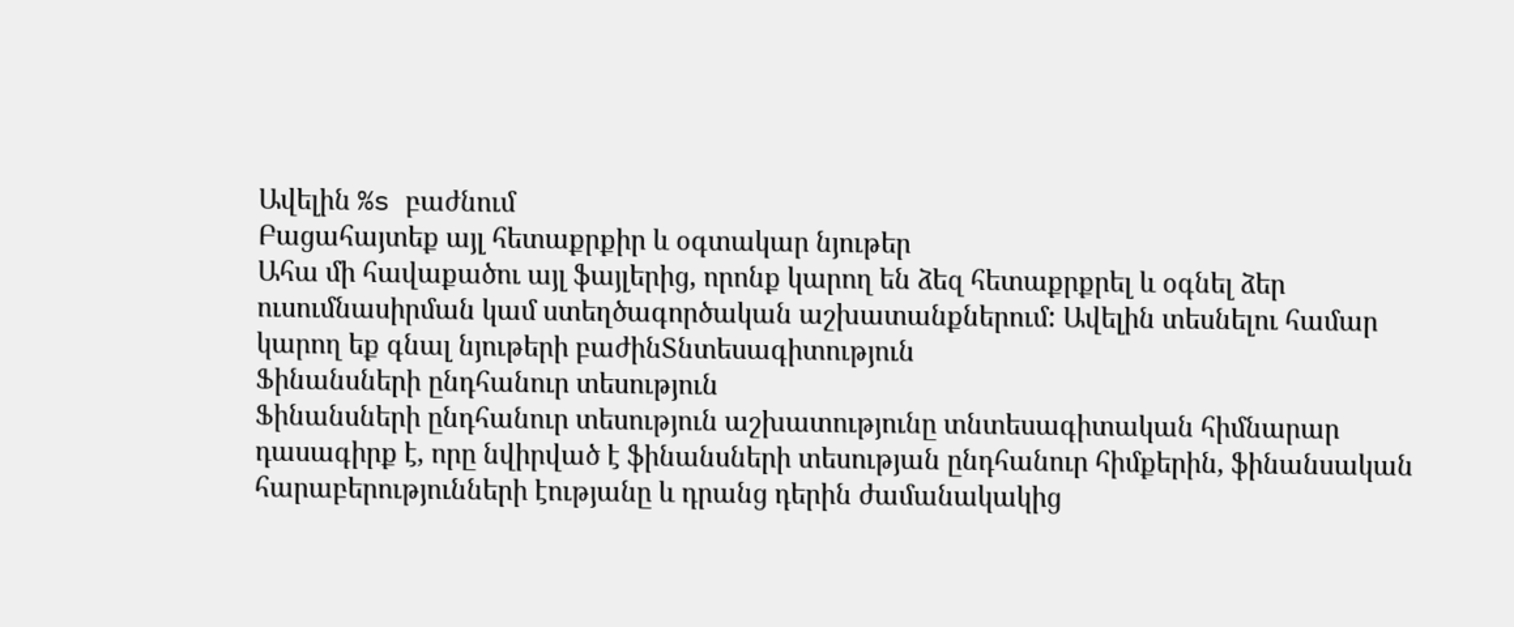Ավելին %s բաժնում
Բացահայտեք այլ հետաքրքիր և օգտակար նյութեր
Ահա մի հավաքածու այլ ֆայլերից, որոնք կարող են ձեզ հետաքրքրել և օգնել ձեր ուսումնասիրման կամ ստեղծագործական աշխատանքներում: Ավելին տեսնելու համար կարող եք գնալ նյութերի բաժինՏնտեսագիտություն
Ֆինանսների ընդհանուր տեսություն
Ֆինանսների ընդհանուր տեսություն աշխատությունը տնտեսագիտական հիմնարար դասագիրք է, որը նվիրված է ֆինանսների տեսության ընդհանուր հիմքերին, ֆինանսական հարաբերությունների էությանը և դրանց դերին ժամանակակից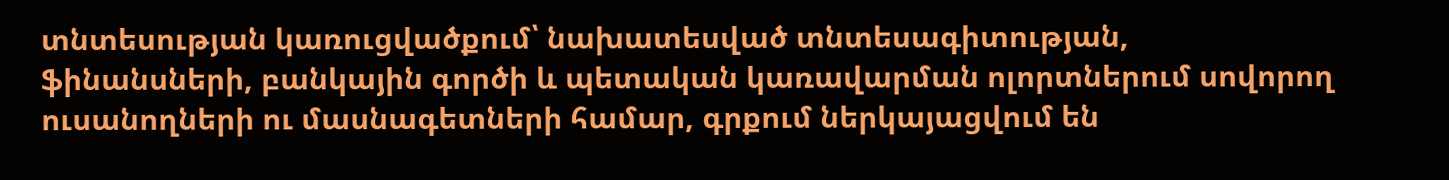տնտեսության կառուցվածքում՝ նախատեսված տնտեսագիտության, ֆինանսների, բանկային գործի և պետական կառավարման ոլորտներում սովորող ուսանողների ու մասնագետների համար, գրքում ներկայացվում են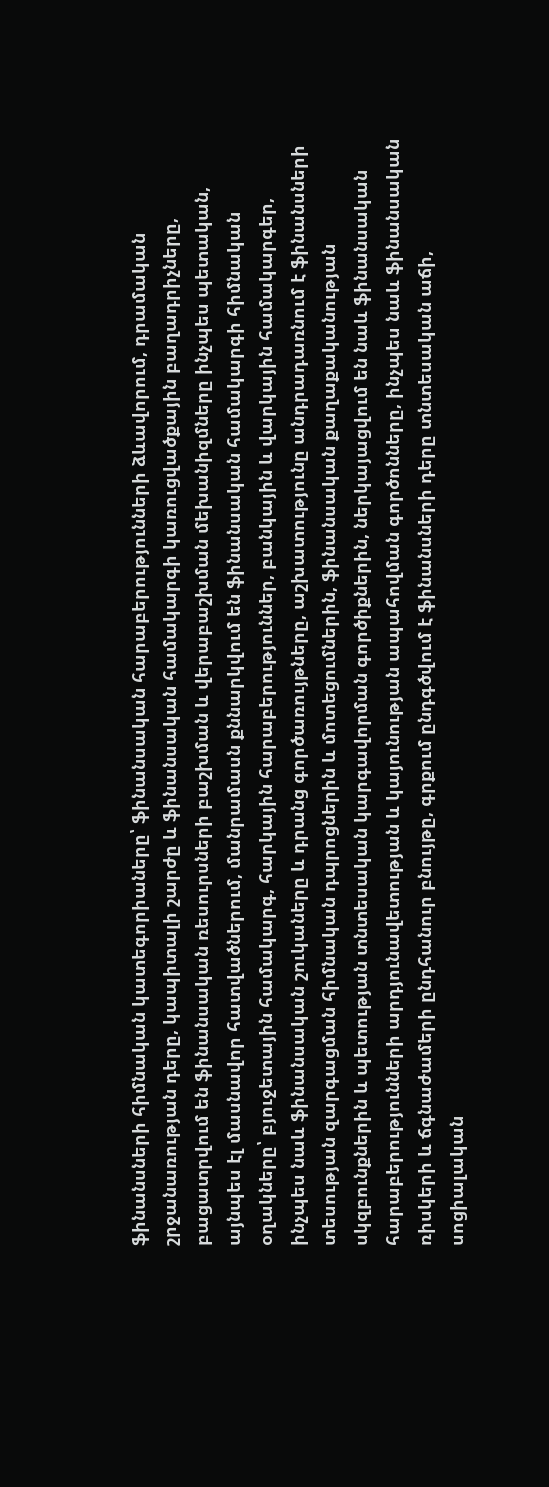ֆինանսների հիմնական կատեգորիաները՝ ֆինանսական հարաբերությունների ձևավորում, դրամական շրջանառության դերը, կապիտալի շարժը և ֆինանսական համակարգի կառուցվածքային բաղադրիչները, բացատրվում են ֆինանսական ռեսուրսների բաշխման և վերաբաշխման մեխանիզմները ինչպես պետական, այնպես էլ մասնավոր հատվածներում, մանրամասն քննարկվում են ֆինանսական համակարգի հիմնական օղակները՝ բյուջետային համակարգ, հարկային հարաբերություններ, բանկային և վարկային համակարգեր, ինչպես նաև ֆինանսական շուկաները և դրանց գործառույթները, աշխատությունը անդրադառնում է ֆինանսների տեսության զարգացման հիմնական դպրոցներին և մոտեցումներին, ֆինանսական քաղաքականության սկզբունքներին և պետության տնտեսական կարգավորման գործիքներին, ներկայացվում են նաև ֆինանսական հարաբերությունների արդյունավետության և կայունության ապահովման գործոնները, ինչպես նաև ֆինանսական ռիսկերի և ճգնաժամերի ընդհանուր բնույթը, գրքում ընդգծվում է ֆինանսների դերը տնտեսական աճի, սոցիալական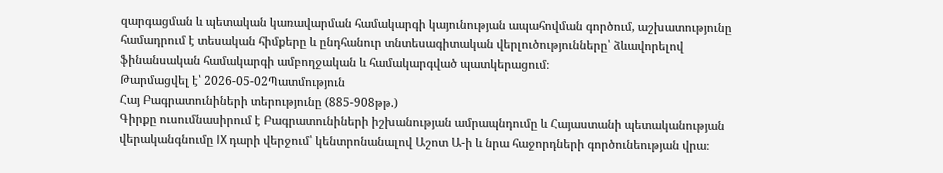զարգացման և պետական կառավարման համակարգի կայունության ապահովման գործում, աշխատությունը համադրում է տեսական հիմքերը և ընդհանուր տնտեսագիտական վերլուծությունները՝ ձևավորելով ֆինանսական համակարգի ամբողջական և համակարգված պատկերացում։
Թարմացվել է՝ 2026-05-02Պատմություն
Հայ Բագրատունիների տերությունը (885-908թթ.)
Գիրքը ուսումնասիրում է Բագրատունիների իշխանության ամրապնդումը և Հայաստանի պետականության վերականգնումը IX դարի վերջում՝ կենտրոնանալով Աշոտ Ա-ի և նրա հաջորդների գործունեության վրա։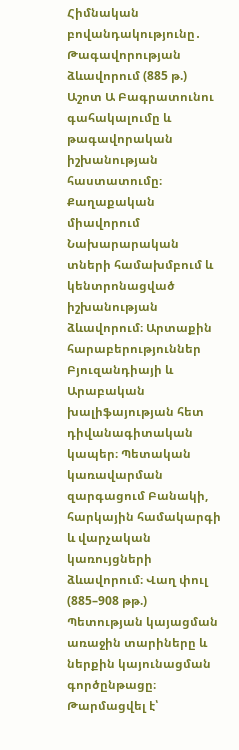Հիմնական բովանդակությունը․ Թագավորության ձևավորում (885 թ.) Աշոտ Ա Բագրատունու գահակալումը և թագավորական իշխանության հաստատումը։ Քաղաքական միավորում Նախարարական տների համախմբում և կենտրոնացված իշխանության ձևավորում։ Արտաքին հարաբերություններ Բյուզանդիայի և Արաբական խալիֆայության հետ դիվանագիտական կապեր։ Պետական կառավարման զարգացում Բանակի, հարկային համակարգի և վարչական կառույցների ձևավորում։ Վաղ փուլ (885–908 թթ.) Պետության կայացման առաջին տարիները և ներքին կայունացման գործընթացը։
Թարմացվել է՝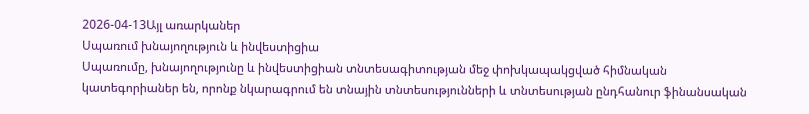2026-04-13Այլ առարկաներ
Սպառում խնայողություն և ինվեստիցիա
Սպառումը, խնայողությունը և ինվեստիցիան տնտեսագիտության մեջ փոխկապակցված հիմնական կատեգորիաներ են, որոնք նկարագրում են տնային տնտեսությունների և տնտեսության ընդհանուր ֆինանսական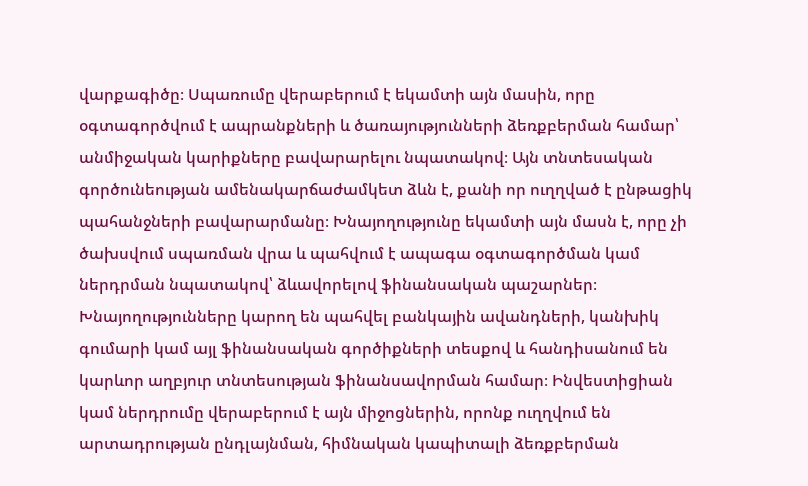վարքագիծը։ Սպառումը վերաբերում է եկամտի այն մասին, որը օգտագործվում է ապրանքների և ծառայությունների ձեռքբերման համար՝ անմիջական կարիքները բավարարելու նպատակով։ Այն տնտեսական գործունեության ամենակարճաժամկետ ձևն է, քանի որ ուղղված է ընթացիկ պահանջների բավարարմանը։ Խնայողությունը եկամտի այն մասն է, որը չի ծախսվում սպառման վրա և պահվում է ապագա օգտագործման կամ ներդրման նպատակով՝ ձևավորելով ֆինանսական պաշարներ։ Խնայողությունները կարող են պահվել բանկային ավանդների, կանխիկ գումարի կամ այլ ֆինանսական գործիքների տեսքով և հանդիսանում են կարևոր աղբյուր տնտեսության ֆինանսավորման համար։ Ինվեստիցիան կամ ներդրումը վերաբերում է այն միջոցներին, որոնք ուղղվում են արտադրության ընդլայնման, հիմնական կապիտալի ձեռքբերման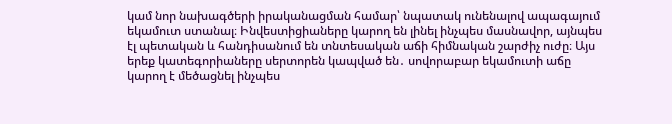կամ նոր նախագծերի իրականացման համար՝ նպատակ ունենալով ապագայում եկամուտ ստանալ։ Ինվեստիցիաները կարող են լինել ինչպես մասնավոր, այնպես էլ պետական և հանդիսանում են տնտեսական աճի հիմնական շարժիչ ուժը։ Այս երեք կատեգորիաները սերտորեն կապված են․ սովորաբար եկամուտի աճը կարող է մեծացնել ինչպես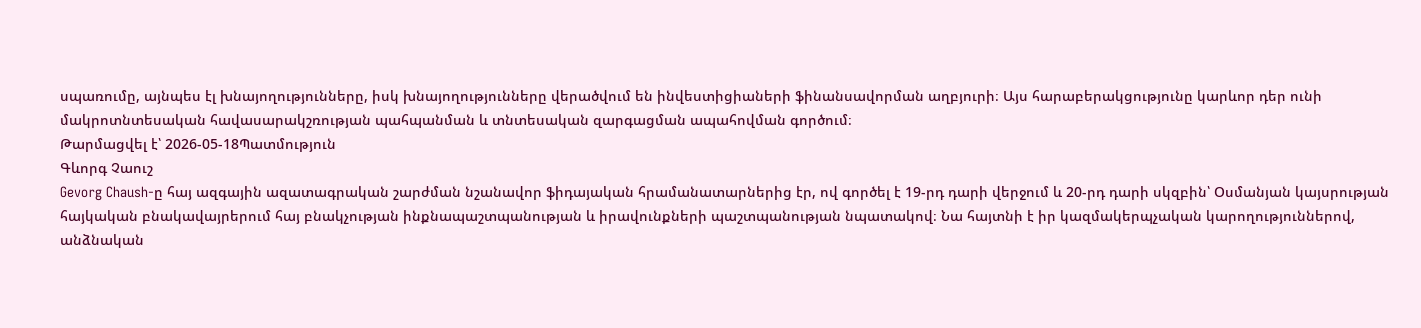սպառումը, այնպես էլ խնայողությունները, իսկ խնայողությունները վերածվում են ինվեստիցիաների ֆինանսավորման աղբյուրի։ Այս հարաբերակցությունը կարևոր դեր ունի մակրոտնտեսական հավասարակշռության պահպանման և տնտեսական զարգացման ապահովման գործում։
Թարմացվել է՝ 2026-05-18Պատմություն
Գևորգ Չաուշ
Gevorg Chaush-ը հայ ազգային ազատագրական շարժման նշանավոր ֆիդայական հրամանատարներից էր, ով գործել է 19-րդ դարի վերջում և 20-րդ դարի սկզբին՝ Օսմանյան կայսրության հայկական բնակավայրերում հայ բնակչության ինքնապաշտպանության և իրավունքների պաշտպանության նպատակով։ Նա հայտնի է իր կազմակերպչական կարողություններով, անձնական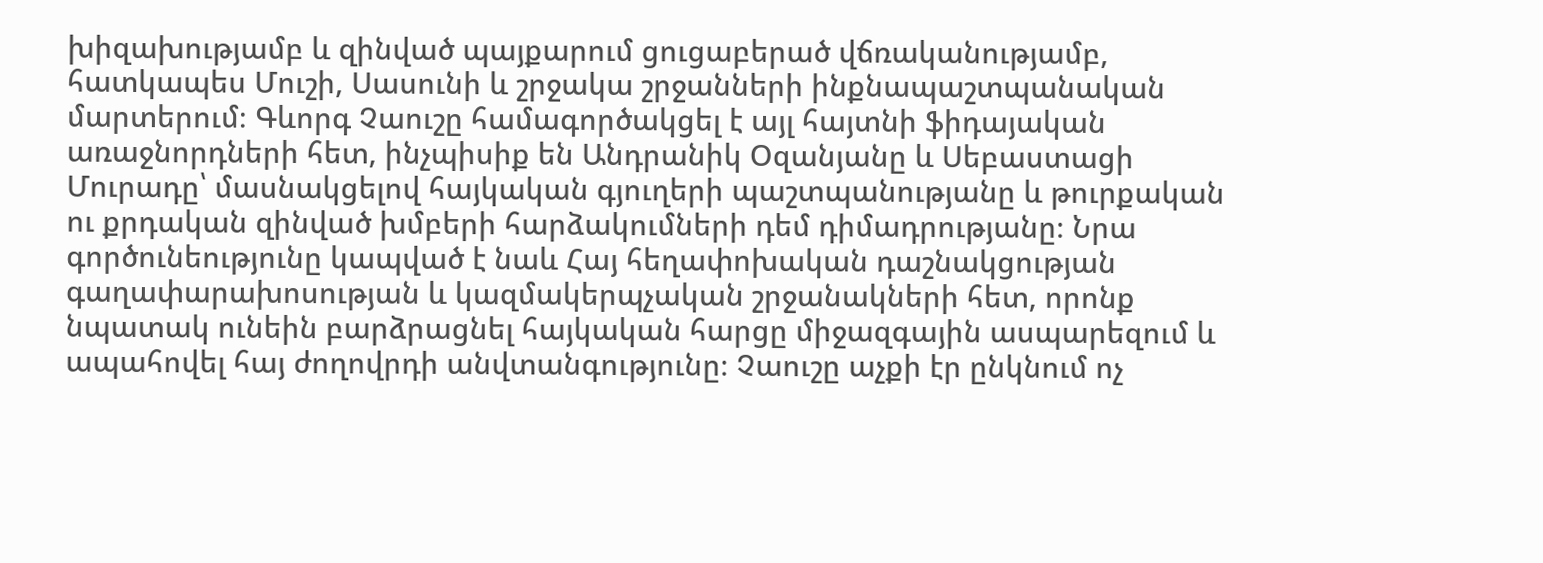խիզախությամբ և զինված պայքարում ցուցաբերած վճռականությամբ, հատկապես Մուշի, Սասունի և շրջակա շրջանների ինքնապաշտպանական մարտերում։ Գևորգ Չաուշը համագործակցել է այլ հայտնի ֆիդայական առաջնորդների հետ, ինչպիսիք են Անդրանիկ Օզանյանը և Սեբաստացի Մուրադը՝ մասնակցելով հայկական գյուղերի պաշտպանությանը և թուրքական ու քրդական զինված խմբերի հարձակումների դեմ դիմադրությանը։ Նրա գործունեությունը կապված է նաև Հայ հեղափոխական դաշնակցության գաղափարախոսության և կազմակերպչական շրջանակների հետ, որոնք նպատակ ունեին բարձրացնել հայկական հարցը միջազգային ասպարեզում և ապահովել հայ ժողովրդի անվտանգությունը։ Չաուշը աչքի էր ընկնում ոչ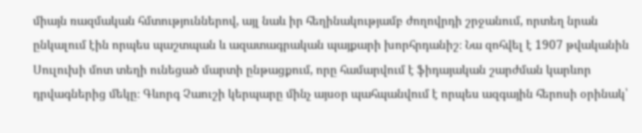միայն ռազմական հմտություններով, այլ նաև իր հեղինակությամբ ժողովրդի շրջանում, որտեղ նրան ընկալում էին որպես պաշտպան և ազատագրական պայքարի խորհրդանիշ։ Նա զոհվել է 1907 թվականին Սուլուխի մոտ տեղի ունեցած մարտի ընթացքում, որը համարվում է ֆիդայական շարժման կարևոր դրվագներից մեկը։ Գևորգ Չաուշի կերպարը մինչ այսօր պահպանվում է որպես ազգային հերոսի օրինակ՝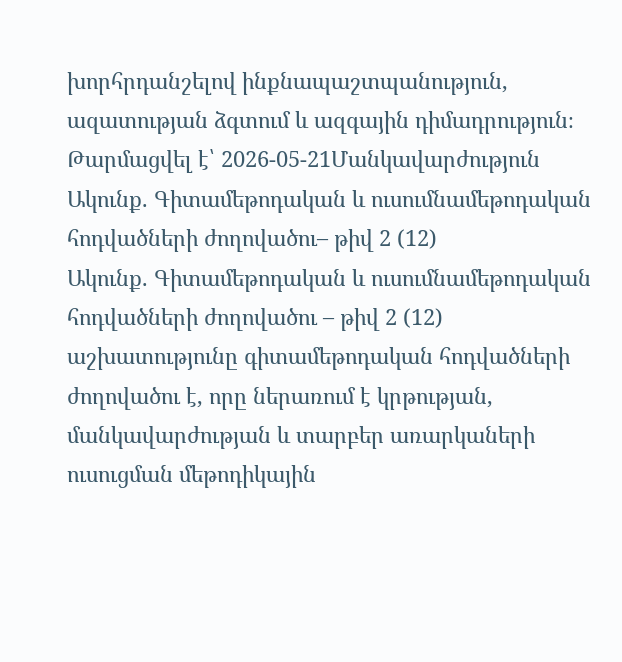խորհրդանշելով ինքնապաշտպանություն, ազատության ձգտում և ազգային դիմադրություն։
Թարմացվել է՝ 2026-05-21Մանկավարժություն
Ակունք. Գիտամեթոդական և ուսումնամեթոդական հոդվածների ժողովածու– թիվ 2 (12)
Ակունք. Գիտամեթոդական և ուսումնամեթոդական հոդվածների ժողովածու – թիվ 2 (12) աշխատությունը գիտամեթոդական հոդվածների ժողովածու է, որը ներառում է կրթության, մանկավարժության և տարբեր առարկաների ուսուցման մեթոդիկային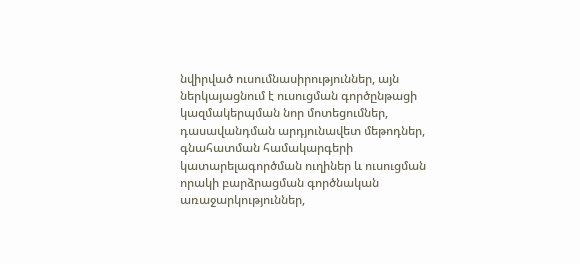նվիրված ուսումնասիրություններ, այն ներկայացնում է ուսուցման գործընթացի կազմակերպման նոր մոտեցումներ, դասավանդման արդյունավետ մեթոդներ, գնահատման համակարգերի կատարելագործման ուղիներ և ուսուցման որակի բարձրացման գործնական առաջարկություններ,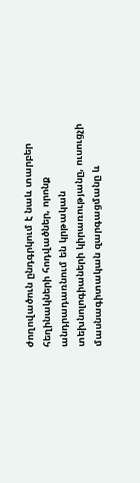ժողովածուն ընդգրկում է նաև տարբեր հեղինակների հոդվածներ, որոնք անդրադառնում են կրթական տեխնոլոգիաների կիրառությանը, ուսուցչի մասնագիտական զարգացմանը և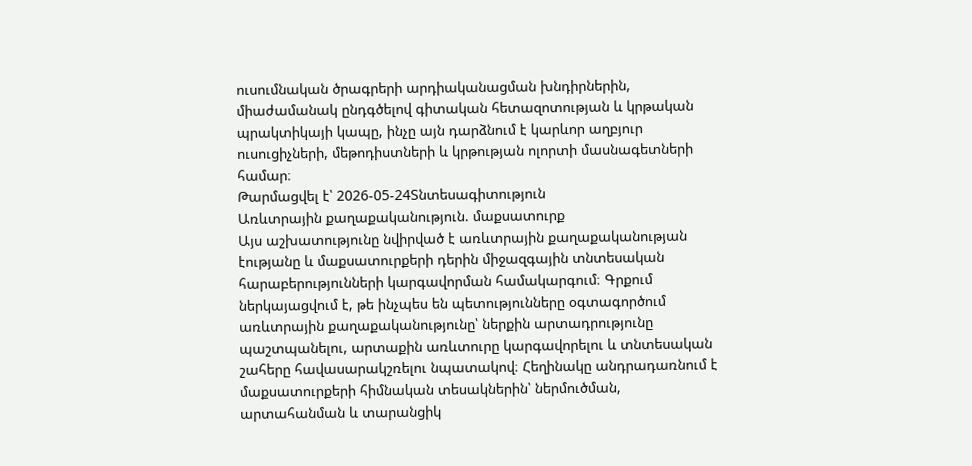ուսումնական ծրագրերի արդիականացման խնդիրներին, միաժամանակ ընդգծելով գիտական հետազոտության և կրթական պրակտիկայի կապը, ինչը այն դարձնում է կարևոր աղբյուր ուսուցիչների, մեթոդիստների և կրթության ոլորտի մասնագետների համար։
Թարմացվել է՝ 2026-05-24Տնտեսագիտություն
Առևտրային քաղաքականություն. մաքսատուրք
Այս աշխատությունը նվիրված է առևտրային քաղաքականության էությանը և մաքսատուրքերի դերին միջազգային տնտեսական հարաբերությունների կարգավորման համակարգում։ Գրքում ներկայացվում է, թե ինչպես են պետությունները օգտագործում առևտրային քաղաքականությունը՝ ներքին արտադրությունը պաշտպանելու, արտաքին առևտուրը կարգավորելու և տնտեսական շահերը հավասարակշռելու նպատակով։ Հեղինակը անդրադառնում է մաքսատուրքերի հիմնական տեսակներին՝ ներմուծման, արտահանման և տարանցիկ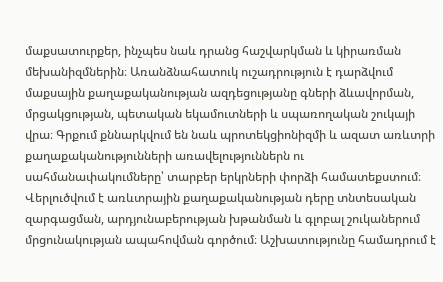մաքսատուրքեր, ինչպես նաև դրանց հաշվարկման և կիրառման մեխանիզմներին։ Առանձնահատուկ ուշադրություն է դարձվում մաքսային քաղաքականության ազդեցությանը գների ձևավորման, մրցակցության, պետական եկամուտների և սպառողական շուկայի վրա։ Գրքում քննարկվում են նաև պրոտեկցիոնիզմի և ազատ առևտրի քաղաքականությունների առավելություններն ու սահմանափակումները՝ տարբեր երկրների փորձի համատեքստում։ Վերլուծվում է առևտրային քաղաքականության դերը տնտեսական զարգացման, արդյունաբերության խթանման և գլոբալ շուկաներում մրցունակության ապահովման գործում։ Աշխատությունը համադրում է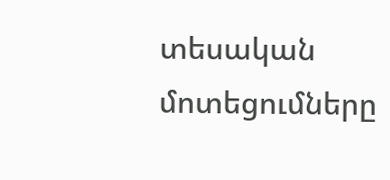տեսական մոտեցումները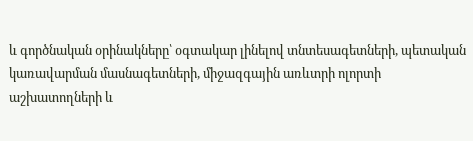և գործնական օրինակները՝ օգտակար լինելով տնտեսագետների, պետական կառավարման մասնագետների, միջազգային առևտրի ոլորտի աշխատողների և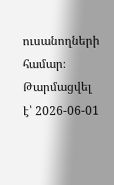ուսանողների համար։
Թարմացվել է՝ 2026-06-01